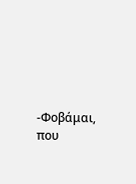-Φοβάμαι, που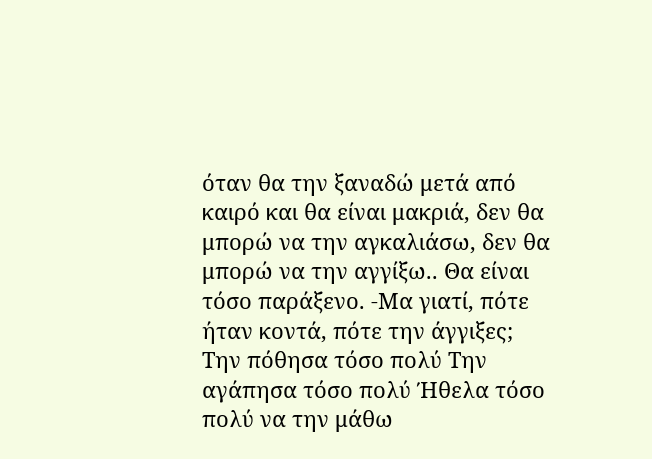όταν θα την ξαναδώ μετά από καιρό και θα είναι μακριά, δεν θα μπορώ να την αγκαλιάσω, δεν θα μπορώ να την αγγίξω.. Θα είναι τόσο παράξενο. -Μα γιατί, πότε ήταν κοντά, πότε την άγγιξες;
Την πόθησα τόσο πολύ Την αγάπησα τόσο πολύ Ήθελα τόσο πολύ να την μάθω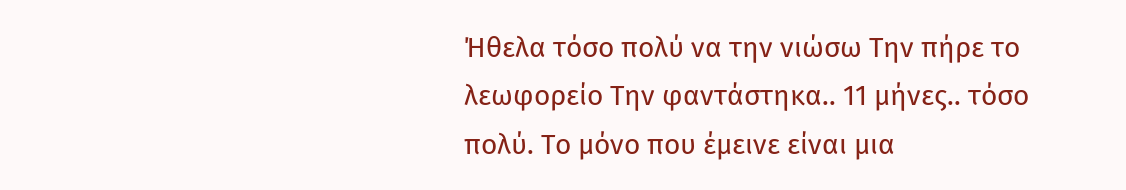Ήθελα τόσο πολύ να την νιώσω Την πήρε το λεωφορείο Την φαντάστηκα.. 11 μήνες.. τόσο πολύ. Το μόνο που έμεινε είναι μια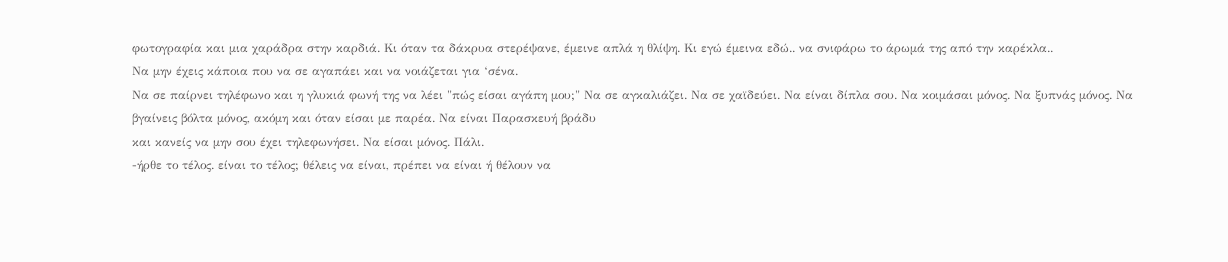φωτογραφία και μια χαράδρα στην καρδιά. Κι όταν τα δάκρυα στερέψανε, έμεινε απλά η θλίψη. Κι εγώ έμεινα εδώ.. να σνιφάρω το άρωμά της από την καρέκλα..
Να μην έχεις κάποια που να σε αγαπάει και να νοιάζεται για ‘σένα.
Να σε παίρνει τηλέφωνο και η γλυκιά φωνή της να λέει "πώς είσαι αγάπη μου;" Να σε αγκαλιάζει. Να σε χαϊδεύει. Να είναι δίπλα σου. Να κοιμάσαι μόνος. Να ξυπνάς μόνος. Να
βγαίνεις βόλτα μόνος, ακόμη και όταν είσαι με παρέα. Να είναι Παρασκευή βράδυ
και κανείς να μην σου έχει τηλεφωνήσει. Να είσαι μόνος. Πάλι.
-ήρθε το τέλος. είναι το τέλος; θέλεις να είναι, πρέπει να είναι ή θέλουν να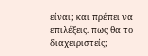είναι; και πρέπει να επιλέξεις. πως θα το διαχειριστείς;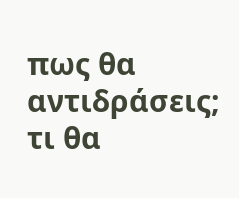πως θα αντιδράσεις; τι θα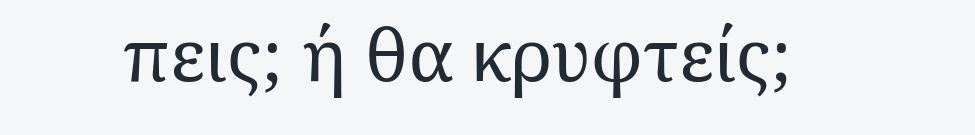πεις; ή θα κρυφτείς;